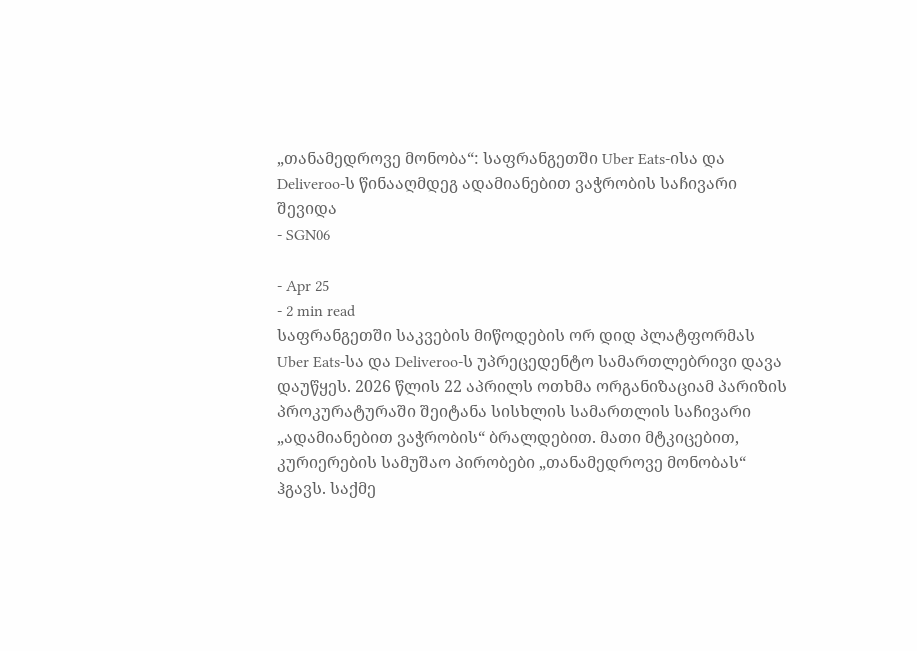„თანამედროვე მონობა“: საფრანგეთში Uber Eats-ისა და Deliveroo-ს წინააღმდეგ ადამიანებით ვაჭრობის საჩივარი შევიდა
- SGN06

- Apr 25
- 2 min read
საფრანგეთში საკვების მიწოდების ორ დიდ პლატფორმას Uber Eats-სა და Deliveroo-ს უპრეცედენტო სამართლებრივი დავა დაუწყეს. 2026 წლის 22 აპრილს ოთხმა ორგანიზაციამ პარიზის პროკურატურაში შეიტანა სისხლის სამართლის საჩივარი „ადამიანებით ვაჭრობის“ ბრალდებით. მათი მტკიცებით, კურიერების სამუშაო პირობები „თანამედროვე მონობას“ ჰგავს. საქმე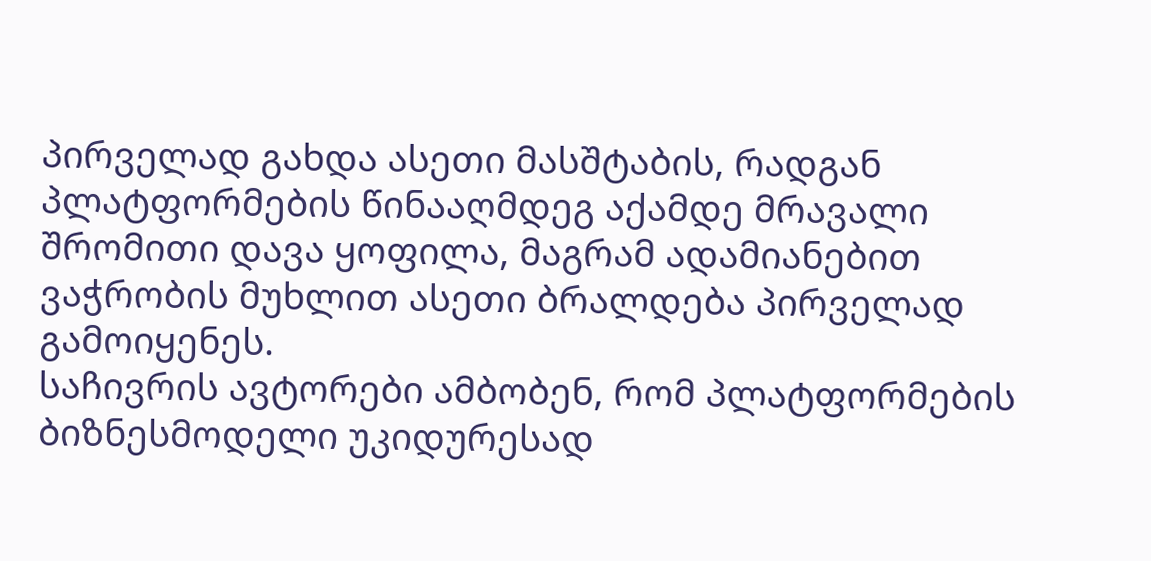პირველად გახდა ასეთი მასშტაბის, რადგან პლატფორმების წინააღმდეგ აქამდე მრავალი შრომითი დავა ყოფილა, მაგრამ ადამიანებით ვაჭრობის მუხლით ასეთი ბრალდება პირველად გამოიყენეს.
საჩივრის ავტორები ამბობენ, რომ პლატფორმების ბიზნესმოდელი უკიდურესად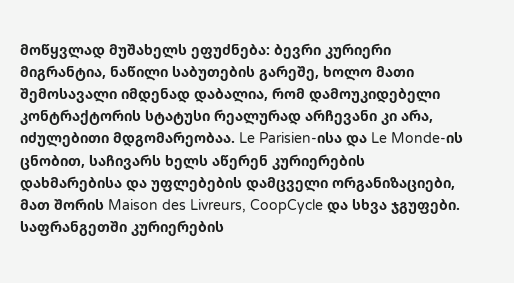მოწყვლად მუშახელს ეფუძნება: ბევრი კურიერი მიგრანტია, ნაწილი საბუთების გარეშე, ხოლო მათი შემოსავალი იმდენად დაბალია, რომ დამოუკიდებელი კონტრაქტორის სტატუსი რეალურად არჩევანი კი არა, იძულებითი მდგომარეობაა. Le Parisien-ისა და Le Monde-ის ცნობით, საჩივარს ხელს აწერენ კურიერების დახმარებისა და უფლებების დამცველი ორგანიზაციები, მათ შორის Maison des Livreurs, CoopCycle და სხვა ჯგუფები.
საფრანგეთში კურიერების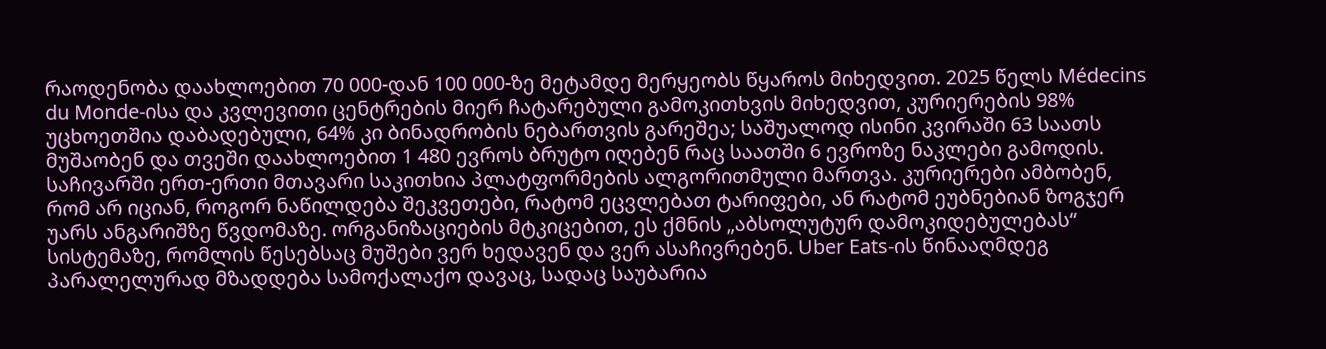რაოდენობა დაახლოებით 70 000-დან 100 000-ზე მეტამდე მერყეობს წყაროს მიხედვით. 2025 წელს Médecins du Monde-ისა და კვლევითი ცენტრების მიერ ჩატარებული გამოკითხვის მიხედვით, კურიერების 98% უცხოეთშია დაბადებული, 64% კი ბინადრობის ნებართვის გარეშეა; საშუალოდ ისინი კვირაში 63 საათს მუშაობენ და თვეში დაახლოებით 1 480 ევროს ბრუტო იღებენ რაც საათში 6 ევროზე ნაკლები გამოდის.
საჩივარში ერთ-ერთი მთავარი საკითხია პლატფორმების ალგორითმული მართვა. კურიერები ამბობენ, რომ არ იციან, როგორ ნაწილდება შეკვეთები, რატომ ეცვლებათ ტარიფები, ან რატომ ეუბნებიან ზოგჯერ უარს ანგარიშზე წვდომაზე. ორგანიზაციების მტკიცებით, ეს ქმნის „აბსოლუტურ დამოკიდებულებას“ სისტემაზე, რომლის წესებსაც მუშები ვერ ხედავენ და ვერ ასაჩივრებენ. Uber Eats-ის წინააღმდეგ პარალელურად მზადდება სამოქალაქო დავაც, სადაც საუბარია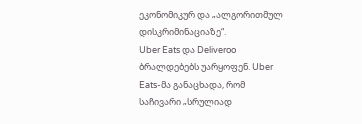ეკონომიკურ და „ალგორითმულ დისკრიმინაციაზე“.
Uber Eats და Deliveroo ბრალდებებს უარყოფენ. Uber Eats-მა განაცხადა, რომ საჩივარი „სრულიად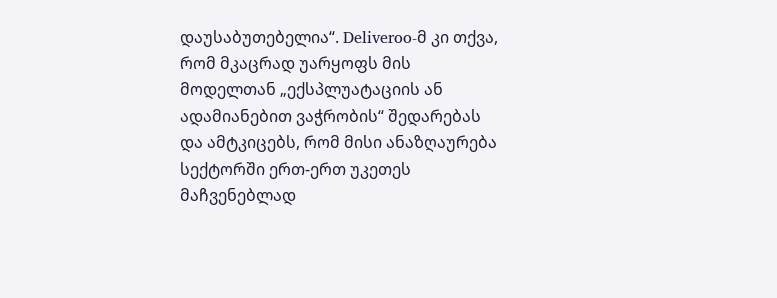დაუსაბუთებელია“. Deliveroo-მ კი თქვა, რომ მკაცრად უარყოფს მის მოდელთან „ექსპლუატაციის ან ადამიანებით ვაჭრობის“ შედარებას და ამტკიცებს, რომ მისი ანაზღაურება სექტორში ერთ-ერთ უკეთეს მაჩვენებლად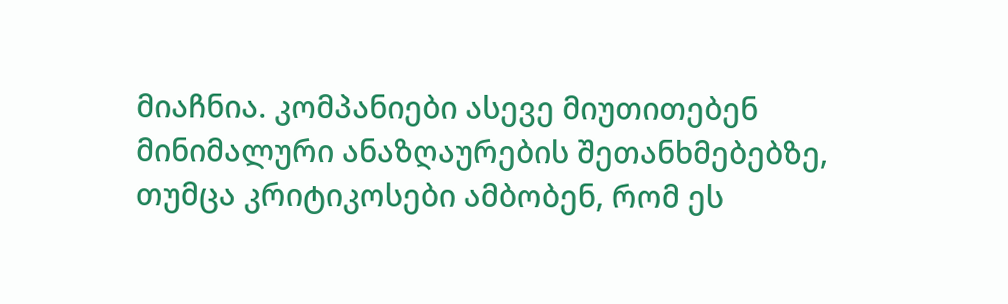მიაჩნია. კომპანიები ასევე მიუთითებენ მინიმალური ანაზღაურების შეთანხმებებზე, თუმცა კრიტიკოსები ამბობენ, რომ ეს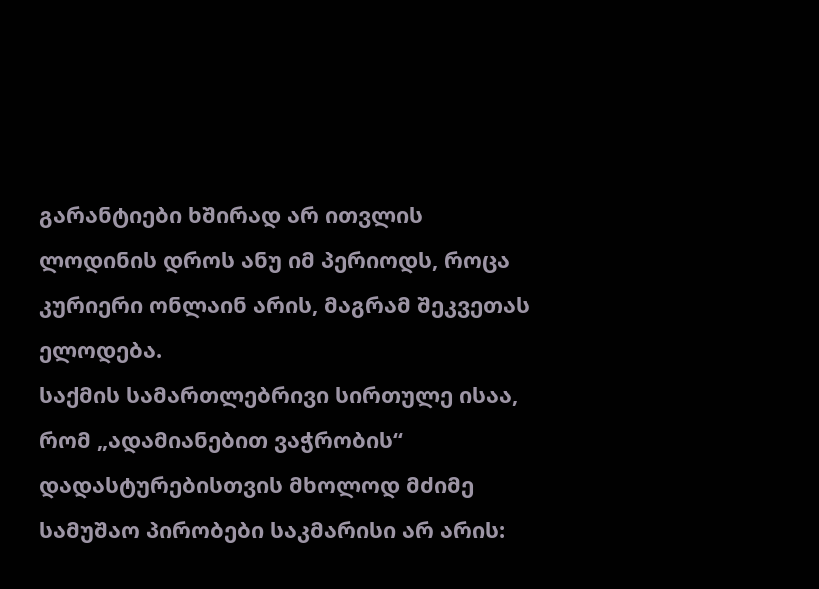გარანტიები ხშირად არ ითვლის ლოდინის დროს ანუ იმ პერიოდს, როცა კურიერი ონლაინ არის, მაგრამ შეკვეთას ელოდება.
საქმის სამართლებრივი სირთულე ისაა, რომ „ადამიანებით ვაჭრობის“ დადასტურებისთვის მხოლოდ მძიმე სამუშაო პირობები საკმარისი არ არის: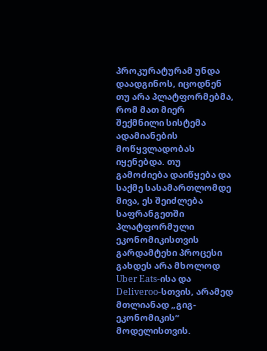პროკურატურამ უნდა დაადგინოს, იცოდნენ თუ არა პლატფორმებმა, რომ მათ მიერ შექმნილი სისტემა ადამიანების მოწყვლადობას იყენებდა. თუ გამოძიება დაიწყება და საქმე სასამართლომდე მივა, ეს შეიძლება საფრანგეთში პლატფორმული ეკონომიკისთვის გარდამტეხი პროცესი გახდეს არა მხოლოდ Uber Eats-ისა და Deliveroo-სთვის, არამედ მთლიანად „გიგ-ეკონომიკის“ მოდელისთვის.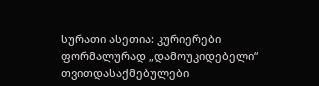სურათი ასეთია: კურიერები ფორმალურად „დამოუკიდებელი“ თვითდასაქმებულები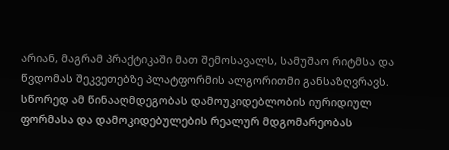არიან, მაგრამ პრაქტიკაში მათ შემოსავალს, სამუშაო რიტმსა და წვდომას შეკვეთებზე პლატფორმის ალგორითმი განსაზღვრავს. სწორედ ამ წინააღმდეგობას დამოუკიდებლობის იურიდიულ ფორმასა და დამოკიდებულების რეალურ მდგომარეობას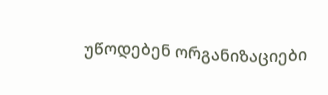უწოდებენ ორგანიზაციები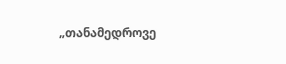„თანამედროვე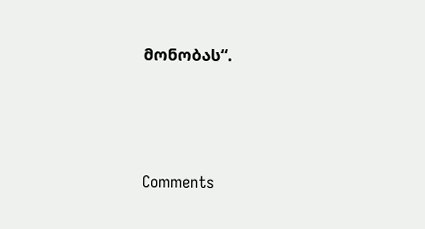მონობას“.




Comments